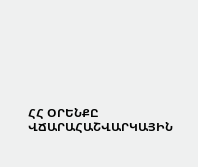ՀՀ ՕՐԵՆՔԸ ՎՃԱՐԱՀԱՇՎԱՐԿԱՅԻՆ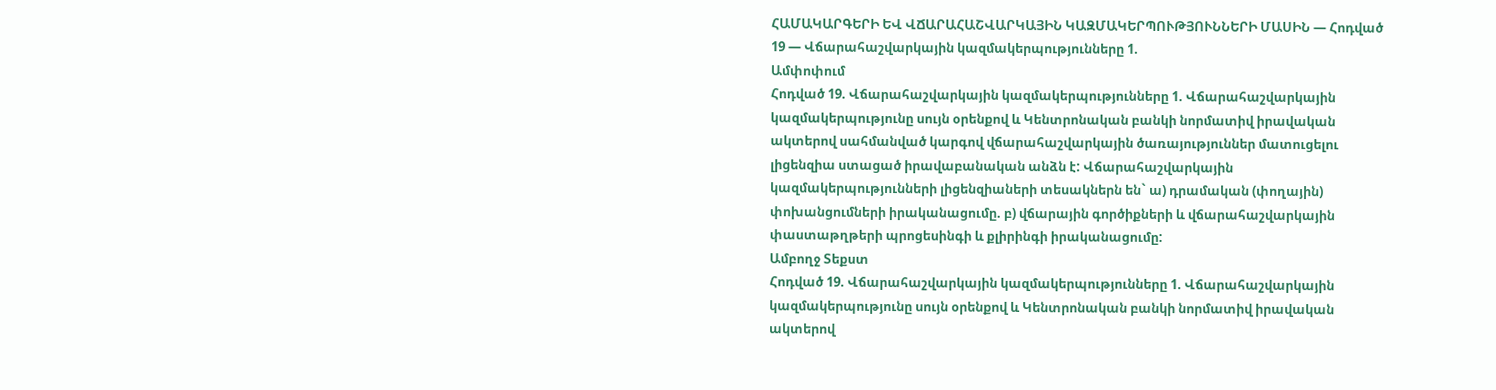ՀԱՄԱԿԱՐԳԵՐԻ ԵՎ ՎՃԱՐԱՀԱՇՎԱՐԿԱՅԻՆ ԿԱԶՄԱԿԵՐՊՈՒԹՅՈՒՆՆԵՐԻ ՄԱՍԻՆ — Հոդված 19 — Վճարահաշվարկային կազմակերպությունները 1.
Ամփոփում
Հոդված 19. Վճարահաշվարկային կազմակերպությունները 1. Վճարահաշվարկային կազմակերպությունը սույն օրենքով և Կենտրոնական բանկի նորմատիվ իրավական ակտերով սահմանված կարգով վճարահաշվարկային ծառայություններ մատուցելու լիցենզիա ստացած իրավաբանական անձն է: Վճարահաշվարկային կազմակերպությունների լիցենզիաների տեսակներն են` ա) դրամական (փողային) փոխանցումների իրականացումը. բ) վճարային գործիքների և վճարահաշվարկային փաստաթղթերի պրոցեսինգի և քլիրինգի իրականացումը:
Ամբողջ Տեքստ
Հոդված 19. Վճարահաշվարկային կազմակերպությունները 1. Վճարահաշվարկային կազմակերպությունը սույն օրենքով և Կենտրոնական բանկի նորմատիվ իրավական ակտերով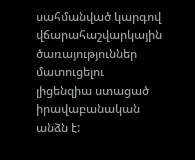սահմանված կարգով վճարահաշվարկային ծառայություններ մատուցելու լիցենզիա ստացած իրավաբանական անձն է: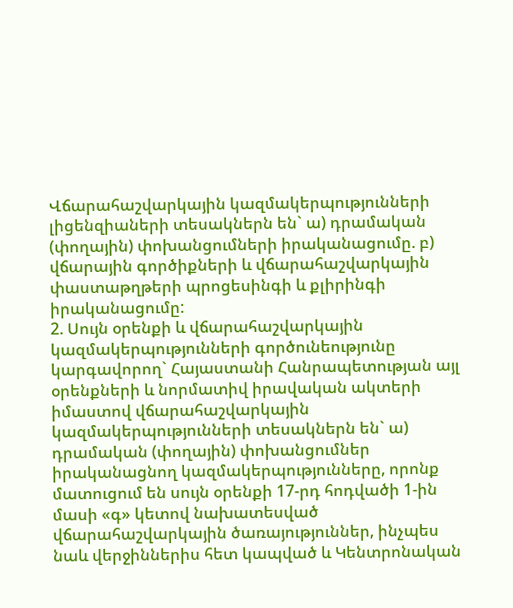Վճարահաշվարկային կազմակերպությունների լիցենզիաների տեսակներն են` ա) դրամական (փողային) փոխանցումների իրականացումը. բ) վճարային գործիքների և վճարահաշվարկային փաստաթղթերի պրոցեսինգի և քլիրինգի իրականացումը:
2. Սույն օրենքի և վճարահաշվարկային կազմակերպությունների գործունեությունը կարգավորող` Հայաստանի Հանրապետության այլ օրենքների և նորմատիվ իրավական ակտերի իմաստով վճարահաշվարկային կազմակերպությունների տեսակներն են` ա) դրամական (փողային) փոխանցումներ իրականացնող կազմակերպությունները, որոնք մատուցում են սույն օրենքի 17-րդ հոդվածի 1-ին մասի «գ» կետով նախատեսված վճարահաշվարկային ծառայություններ, ինչպես նաև վերջիններիս հետ կապված և Կենտրոնական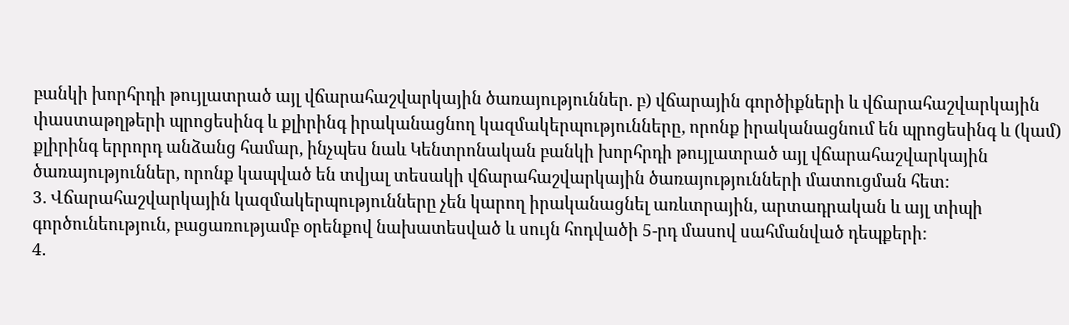բանկի խորհրդի թույլատրած այլ վճարահաշվարկային ծառայություններ. բ) վճարային գործիքների և վճարահաշվարկային փաստաթղթերի պրոցեսինգ և քլիրինգ իրականացնող կազմակերպությունները, որոնք իրականացնում են պրոցեսինգ և (կամ) քլիրինգ երրորդ անձանց համար, ինչպես նաև Կենտրոնական բանկի խորհրդի թույլատրած այլ վճարահաշվարկային ծառայություններ, որոնք կապված են տվյալ տեսակի վճարահաշվարկային ծառայությունների մատուցման հետ:
3. Վճարահաշվարկային կազմակերպությունները չեն կարող իրականացնել առևտրային, արտադրական և այլ տիպի գործունեություն, բացառությամբ օրենքով նախատեսված և սույն հոդվածի 5-րդ մասով սահմանված դեպքերի:
4.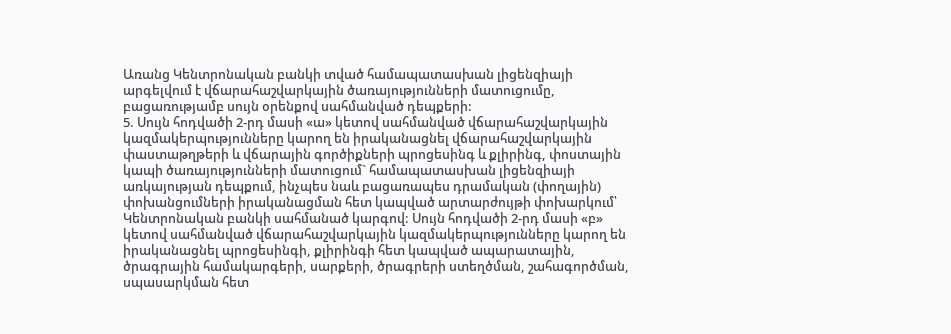Առանց Կենտրոնական բանկի տված համապատասխան լիցենզիայի արգելվում է վճարահաշվարկային ծառայությունների մատուցումը, բացառությամբ սույն օրենքով սահմանված դեպքերի:
5. Սույն հոդվածի 2-րդ մասի «ա» կետով սահմանված վճարահաշվարկային կազմակերպությունները կարող են իրականացնել վճարահաշվարկային փաստաթղթերի և վճարային գործիքների պրոցեսինգ և քլիրինգ, փոստային կապի ծառայությունների մատուցում` համապատասխան լիցենզիայի առկայության դեպքում, ինչպես նաև բացառապես դրամական (փողային) փոխանցումների իրականացման հետ կապված արտարժույթի փոխարկում՝ Կենտրոնական բանկի սահմանած կարգով: Սույն հոդվածի 2-րդ մասի «բ» կետով սահմանված վճարահաշվարկային կազմակերպությունները կարող են իրականացնել պրոցեսինգի, քլիրինգի հետ կապված ապարատային, ծրագրային համակարգերի, սարքերի, ծրագրերի ստեղծման, շահագործման, սպասարկման հետ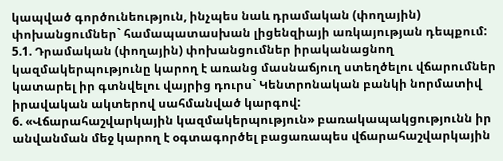կապված գործունեություն, ինչպես նաև դրամական (փողային) փոխանցումներ` համապատասխան լիցենզիայի առկայության դեպքում: 5.1. Դրամական (փողային) փոխանցումներ իրականացնող կազմակերպությունը կարող է առանց մասնաճյուղ ստեղծելու վճարումներ կատարել իր գտնվելու վայրից դուրս` Կենտրոնական բանկի նորմատիվ իրավական ակտերով սահմանված կարգով:
6. «Վճարահաշվարկային կազմակերպություն» բառակապակցությունն իր անվանման մեջ կարող է օգտագործել բացառապես վճարահաշվարկային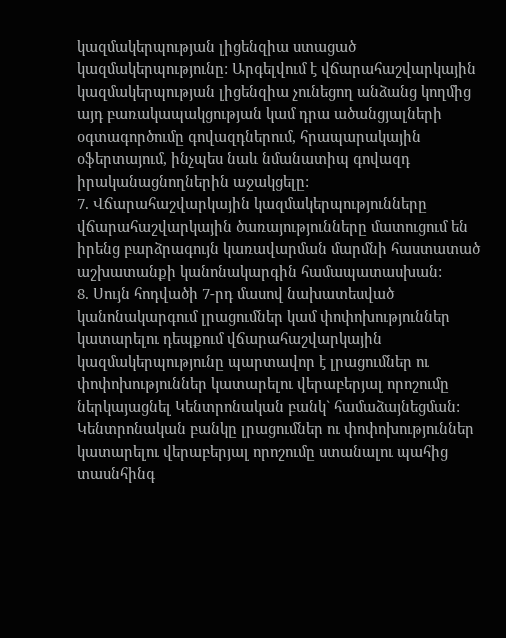կազմակերպության լիցենզիա ստացած կազմակերպությունը: Արգելվում է վճարահաշվարկային կազմակերպության լիցենզիա չունեցող անձանց կողմից այդ բառակապակցության կամ դրա ածանցյալների օգտագործումը գովազդներում, հրապարակային օֆերտայում, ինչպես նաև նմանատիպ գովազդ իրականացնողներին աջակցելը:
7. Վճարահաշվարկային կազմակերպությունները վճարահաշվարկային ծառայությունները մատուցում են իրենց բարձրագույն կառավարման մարմնի հաստատած աշխատանքի կանոնակարգին համապատասխան:
8. Սույն հոդվածի 7-րդ մասով նախատեսված կանոնակարգում լրացումներ կամ փոփոխություններ կատարելու դեպքում վճարահաշվարկային կազմակերպությունը պարտավոր է լրացումներ ու փոփոխություններ կատարելու վերաբերյալ որոշումը ներկայացնել Կենտրոնական բանկ` համաձայնեցման: Կենտրոնական բանկը լրացումներ ու փոփոխություններ կատարելու վերաբերյալ որոշումը ստանալու պահից տասնհինգ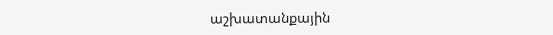աշխատանքային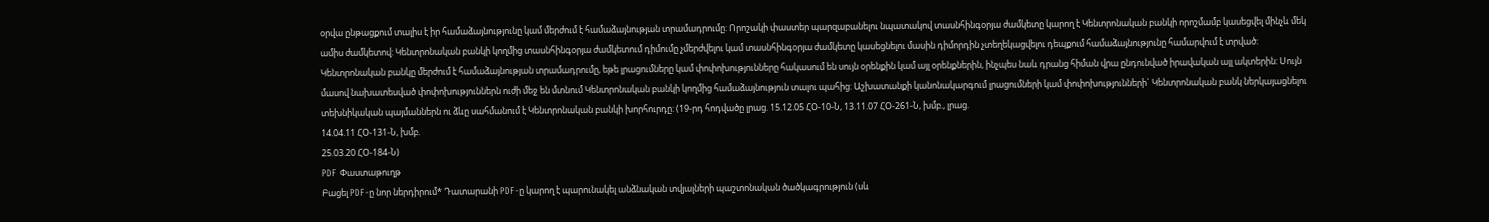օրվա ընթացքում տալիս է իր համաձայնությունը կամ մերժում է համաձայնության տրամադրումը: Որոշակի փաստեր պարզաբանելու նպատակով տասնհինգօրյա ժամկետը կարող է Կենտրոնական բանկի որոշմամբ կասեցվել մինչև մեկ ամիս ժամկետով: Կենտրոնական բանկի կողմից տասնհինգօրյա ժամկետում դիմումը չմերժվելու կամ տասնհինգօրյա ժամկետը կասեցնելու մասին դիմորդին չտեղեկացվելու դեպքում համաձայնությունը համարվում է տրված: Կենտրոնական բանկը մերժում է համաձայնության տրամադրումը, եթե լրացումները կամ փոփոխությունները հակասում են սույն օրենքին կամ այլ օրենքներին, ինչպես նաև դրանց հիման վրա ընդունված իրավական այլ ակտերին: Սույն մասով նախատեսված փոփոխություններն ուժի մեջ են մտնում Կենտրոնական բանկի կողմից համաձայնություն տալու պահից: Աշխատանքի կանոնակարգում լրացումների կամ փոփոխությունների` Կենտրոնական բանկ ներկայացնելու տեխնիկական պայմաններն ու ձևը սահմանում է Կենտրոնական բանկի խորհուրդը: (19-րդ հոդվածը լրաց. 15.12.05 ՀՕ-10-Ն, 13.11.07 ՀՕ-261-Ն, խմբ., լրաց.
14.04.11 ՀՕ-131-Ն, խմբ.
25.03.20 ՀՕ-184-Ն)
PDF Փաստաթուղթ
Բացել PDF-ը նոր ներդիրում* Դատարանի PDF-ը կարող է պարունակել անձնական տվյալների պաշտոնական ծածկագրություն (սև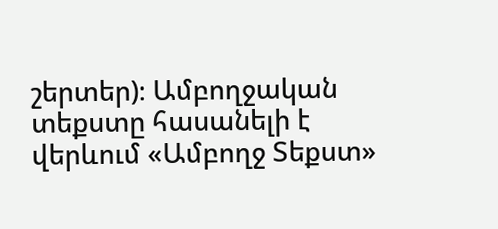շերտեր)։ Ամբողջական տեքստը հասանելի է վերևում «Ամբողջ Տեքստ»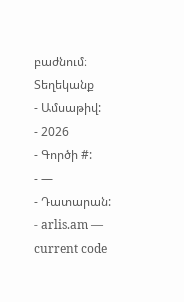բաժնում։
Տեղեկանք
- Ամսաթիվ:
- 2026
- Գործի #:
- —
- Դատարան:
- arlis.am — current code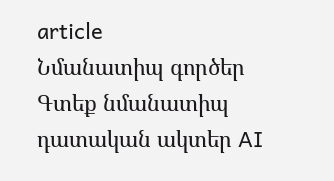article
Նմանատիպ գործեր
Գտեք նմանատիպ դատական ակտեր AI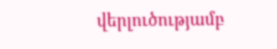վերլուծությամբ